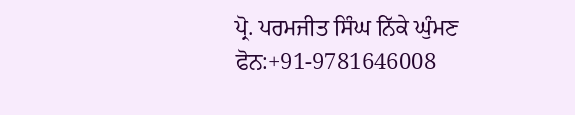ਪ੍ਰੋ. ਪਰਮਜੀਤ ਸਿੰਘ ਨਿੱਕੇ ਘੁੰਮਣ
ਫੋਨ:+91-9781646008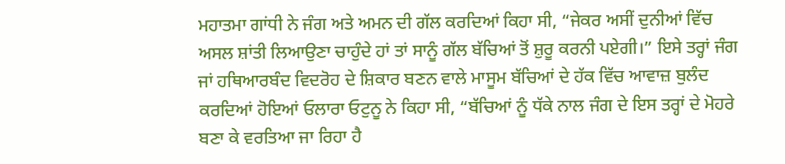ਮਹਾਤਮਾ ਗਾਂਧੀ ਨੇ ਜੰਗ ਅਤੇ ਅਮਨ ਦੀ ਗੱਲ ਕਰਦਿਆਂ ਕਿਹਾ ਸੀ, “ਜੇਕਰ ਅਸੀਂ ਦੁਨੀਆਂ ਵਿੱਚ ਅਸਲ ਸ਼ਾਂਤੀ ਲਿਆਉਣਾ ਚਾਹੁੰਦੇ ਹਾਂ ਤਾਂ ਸਾਨੂੰ ਗੱਲ ਬੱਚਿਆਂ ਤੋਂ ਸ਼ੁਰੂ ਕਰਨੀ ਪਏਗੀ।” ਇਸੇ ਤਰ੍ਹਾਂ ਜੰਗ ਜਾਂ ਹਥਿਆਰਬੰਦ ਵਿਦਰੋਹ ਦੇ ਸ਼ਿਕਾਰ ਬਣਨ ਵਾਲੇ ਮਾਸੂਮ ਬੱਚਿਆਂ ਦੇ ਹੱਕ ਵਿੱਚ ਆਵਾਜ਼ ਬੁਲੰਦ ਕਰਦਿਆਂ ਹੋਇਆਂ ਓਲਾਰਾ ਓਟੁਨੂ ਨੇ ਕਿਹਾ ਸੀ, “ਬੱਚਿਆਂ ਨੂੰ ਧੱਕੇ ਨਾਲ ਜੰਗ ਦੇ ਇਸ ਤਰ੍ਹਾਂ ਦੇ ਮੋਹਰੇ ਬਣਾ ਕੇ ਵਰਤਿਆ ਜਾ ਰਿਹਾ ਹੈ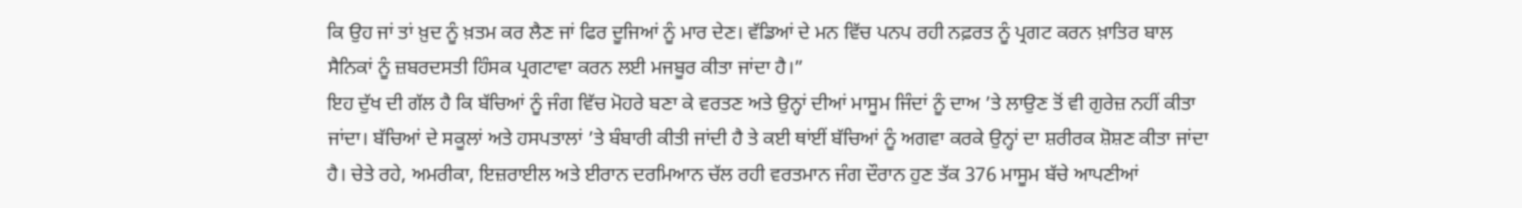ਕਿ ਉਹ ਜਾਂ ਤਾਂ ਖ਼ੁਦ ਨੂੰ ਖ਼ਤਮ ਕਰ ਲੈਣ ਜਾਂ ਫਿਰ ਦੂਜਿਆਂ ਨੂੰ ਮਾਰ ਦੇਣ। ਵੱਡਿਆਂ ਦੇ ਮਨ ਵਿੱਚ ਪਨਪ ਰਹੀ ਨਫ਼ਰਤ ਨੂੰ ਪ੍ਰਗਟ ਕਰਨ ਖ਼ਾਤਿਰ ਬਾਲ ਸੈਨਿਕਾਂ ਨੂੰ ਜ਼ਬਰਦਸਤੀ ਹਿੰਸਕ ਪ੍ਰਗਟਾਵਾ ਕਰਨ ਲਈ ਮਜਬੂਰ ਕੀਤਾ ਜਾਂਦਾ ਹੈ।”
ਇਹ ਦੁੱਖ ਦੀ ਗੱਲ ਹੈ ਕਿ ਬੱਚਿਆਂ ਨੂੰ ਜੰਗ ਵਿੱਚ ਮੋਹਰੇ ਬਣਾ ਕੇ ਵਰਤਣ ਅਤੇ ਉਨ੍ਹਾਂ ਦੀਆਂ ਮਾਸੂਮ ਜਿੰਦਾਂ ਨੂੰ ਦਾਅ ’ਤੇ ਲਾਉਣ ਤੋਂ ਵੀ ਗੁਰੇਜ਼ ਨਹੀਂ ਕੀਤਾ ਜਾਂਦਾ। ਬੱਚਿਆਂ ਦੇ ਸਕੂਲਾਂ ਅਤੇ ਹਸਪਤਾਲਾਂ ’ਤੇ ਬੰਬਾਰੀ ਕੀਤੀ ਜਾਂਦੀ ਹੈ ਤੇ ਕਈ ਥਾਂਈਂ ਬੱਚਿਆਂ ਨੂੰ ਅਗਵਾ ਕਰਕੇ ਉਨ੍ਹਾਂ ਦਾ ਸ਼ਰੀਰਕ ਸ਼ੋਸ਼ਣ ਕੀਤਾ ਜਾਂਦਾ ਹੈ। ਚੇਤੇ ਰਹੇ, ਅਮਰੀਕਾ, ਇਜ਼ਰਾਈਲ ਅਤੇ ਈਰਾਨ ਦਰਮਿਆਨ ਚੱਲ ਰਹੀ ਵਰਤਮਾਨ ਜੰਗ ਦੌਰਾਨ ਹੁਣ ਤੱਕ 376 ਮਾਸੂਮ ਬੱਚੇ ਆਪਣੀਆਂ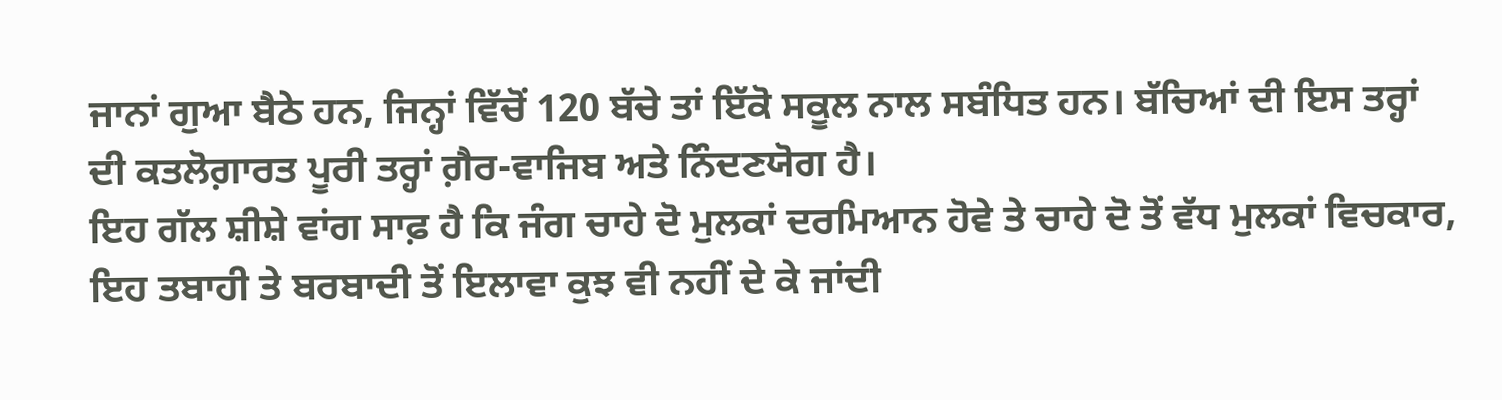ਜਾਨਾਂ ਗੁਆ ਬੈਠੇ ਹਨ, ਜਿਨ੍ਹਾਂ ਵਿੱਚੋਂ 120 ਬੱਚੇ ਤਾਂ ਇੱਕੋ ਸਕੂਲ ਨਾਲ ਸਬੰਧਿਤ ਹਨ। ਬੱਚਿਆਂ ਦੀ ਇਸ ਤਰ੍ਹਾਂ ਦੀ ਕਤਲੋਗ਼ਾਰਤ ਪੂਰੀ ਤਰ੍ਹਾਂ ਗ਼ੈਰ-ਵਾਜਿਬ ਅਤੇ ਨਿੰਦਣਯੋਗ ਹੈ।
ਇਹ ਗੱਲ ਸ਼ੀਸ਼ੇ ਵਾਂਗ ਸਾਫ਼ ਹੈ ਕਿ ਜੰਗ ਚਾਹੇ ਦੋ ਮੁਲਕਾਂ ਦਰਮਿਆਨ ਹੋਵੇ ਤੇ ਚਾਹੇ ਦੋ ਤੋਂ ਵੱਧ ਮੁਲਕਾਂ ਵਿਚਕਾਰ, ਇਹ ਤਬਾਹੀ ਤੇ ਬਰਬਾਦੀ ਤੋਂ ਇਲਾਵਾ ਕੁਝ ਵੀ ਨਹੀਂ ਦੇ ਕੇ ਜਾਂਦੀ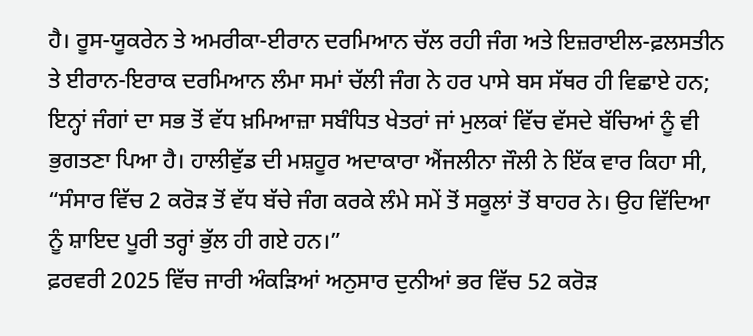ਹੈ। ਰੂਸ-ਯੂਕਰੇਨ ਤੇ ਅਮਰੀਕਾ-ਈਰਾਨ ਦਰਮਿਆਨ ਚੱਲ ਰਹੀ ਜੰਗ ਅਤੇ ਇਜ਼ਰਾਈਲ-ਫ਼ਲਸਤੀਨ ਤੇ ਈਰਾਨ-ਇਰਾਕ ਦਰਮਿਆਨ ਲੰਮਾ ਸਮਾਂ ਚੱਲੀ ਜੰਗ ਨੇ ਹਰ ਪਾਸੇ ਬਸ ਸੱਥਰ ਹੀ ਵਿਛਾਏ ਹਨ; ਇਨ੍ਹਾਂ ਜੰਗਾਂ ਦਾ ਸਭ ਤੋਂ ਵੱਧ ਖ਼ਮਿਆਜ਼ਾ ਸਬੰਧਿਤ ਖੇਤਰਾਂ ਜਾਂ ਮੁਲਕਾਂ ਵਿੱਚ ਵੱਸਦੇ ਬੱਚਿਆਂ ਨੂੰ ਵੀ ਭੁਗਤਣਾ ਪਿਆ ਹੈ। ਹਾਲੀਵੁੱਡ ਦੀ ਮਸ਼ਹੂਰ ਅਦਾਕਾਰਾ ਐਂਜਲੀਨਾ ਜੌਲੀ ਨੇ ਇੱਕ ਵਾਰ ਕਿਹਾ ਸੀ, “ਸੰਸਾਰ ਵਿੱਚ 2 ਕਰੋੜ ਤੋਂ ਵੱਧ ਬੱਚੇ ਜੰਗ ਕਰਕੇ ਲੰਮੇ ਸਮੇਂ ਤੋਂ ਸਕੂਲਾਂ ਤੋਂ ਬਾਹਰ ਨੇ। ਉਹ ਵਿੱਦਿਆ ਨੂੰ ਸ਼ਾਇਦ ਪੂਰੀ ਤਰ੍ਹਾਂ ਭੁੱਲ ਹੀ ਗਏ ਹਨ।”
ਫ਼ਰਵਰੀ 2025 ਵਿੱਚ ਜਾਰੀ ਅੰਕੜਿਆਂ ਅਨੁਸਾਰ ਦੁਨੀਆਂ ਭਰ ਵਿੱਚ 52 ਕਰੋੜ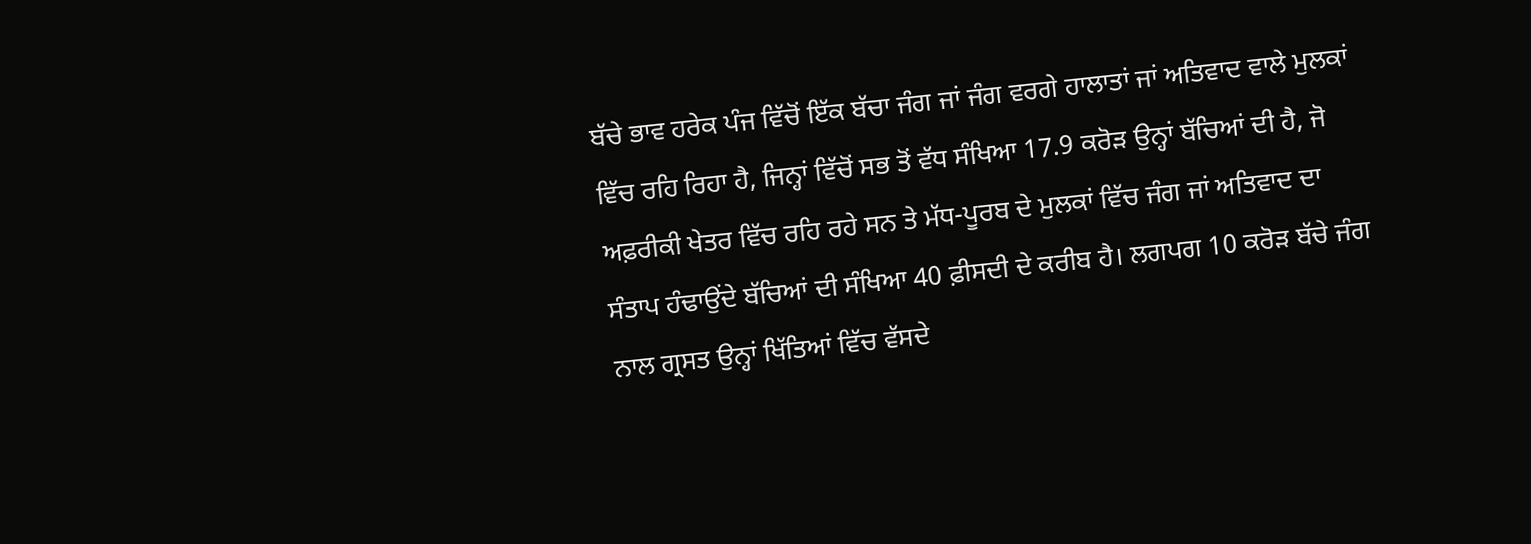ਬੱਚੇ ਭਾਵ ਹਰੇਕ ਪੰਜ ਵਿੱਚੋਂ ਇੱਕ ਬੱਚਾ ਜੰਗ ਜਾਂ ਜੰਗ ਵਰਗੇ ਹਾਲਾਤਾਂ ਜਾਂ ਅਤਿਵਾਦ ਵਾਲੇ ਮੁਲਕਾਂ ਵਿੱਚ ਰਹਿ ਰਿਹਾ ਹੈ, ਜਿਨ੍ਹਾਂ ਵਿੱਚੋਂ ਸਭ ਤੋਂ ਵੱਧ ਸੰਖਿਆ 17.9 ਕਰੋੜ ਉਨ੍ਹਾਂ ਬੱਚਿਆਂ ਦੀ ਹੈ, ਜੋ ਅਫ਼ਰੀਕੀ ਖੇਤਰ ਵਿੱਚ ਰਹਿ ਰਹੇ ਸਨ ਤੇ ਮੱਧ-ਪੂਰਬ ਦੇ ਮੁਲਕਾਂ ਵਿੱਚ ਜੰਗ ਜਾਂ ਅਤਿਵਾਦ ਦਾ ਸੰਤਾਪ ਹੰਢਾਉਂਦੇ ਬੱਚਿਆਂ ਦੀ ਸੰਖਿਆ 40 ਫ਼ੀਸਦੀ ਦੇ ਕਰੀਬ ਹੈ। ਲਗਪਗ 10 ਕਰੋੜ ਬੱਚੇ ਜੰਗ ਨਾਲ ਗ੍ਰਸਤ ਉਨ੍ਹਾਂ ਖਿੱਤਿਆਂ ਵਿੱਚ ਵੱਸਦੇ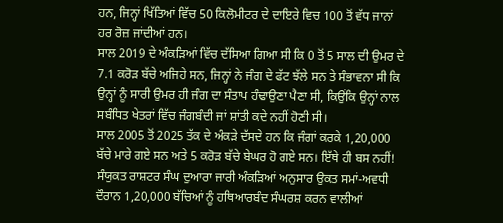ਹਨ, ਜਿਨ੍ਹਾਂ ਖਿੱਤਿਆਂ ਵਿੱਚ 50 ਕਿਲੋਮੀਟਰ ਦੇ ਦਾਇਰੇ ਵਿਚ 100 ਤੋਂ ਵੱਧ ਜਾਨਾਂ ਹਰ ਰੋਜ਼ ਜਾਂਦੀਆਂ ਹਨ।
ਸਾਲ 2019 ਦੇ ਅੰਕੜਿਆਂ ਵਿੱਚ ਦੱਸਿਆ ਗਿਆ ਸੀ ਕਿ 0 ਤੋਂ 5 ਸਾਲ ਦੀ ਉਮਰ ਦੇ 7.1 ਕਰੋੜ ਬੱਚੇ ਅਜਿਹੇ ਸਨ, ਜਿਨ੍ਹਾਂ ਨੇ ਜੰਗ ਦੇ ਫੱਟ ਝੱਲੇ ਸਨ ਤੇ ਸੰਭਾਵਨਾ ਸੀ ਕਿ ਉਨ੍ਹਾਂ ਨੂੰ ਸਾਰੀ ਉਮਰ ਹੀ ਜੰਗ ਦਾ ਸੰਤਾਪ ਹੰਢਾਉਣਾ ਪੈਣਾ ਸੀ, ਕਿਉਂਕਿ ਉਨ੍ਹਾਂ ਨਾਲ ਸਬੰਧਿਤ ਖੇਤਰਾਂ ਵਿੱਚ ਜੰਗਬੰਦੀ ਜਾਂ ਸ਼ਾਂਤੀ ਕਦੇ ਨਹੀਂ ਹੋਣੀ ਸੀ।
ਸਾਲ 2005 ਤੋਂ 2025 ਤੱਕ ਦੇ ਅੰਕੜੇ ਦੱਸਦੇ ਹਨ ਕਿ ਜੰਗਾਂ ਕਰਕੇ 1,20,000 ਬੱਚੇ ਮਾਰੇ ਗਏ ਸਨ ਅਤੇ 5 ਕਰੋੜ ਬੱਚੇ ਬੇਘਰ ਹੋ ਗਏ ਸਨ। ਇੱਥੇ ਹੀ ਬਸ ਨਹੀਂ! ਸੰਯੁਕਤ ਰਾਸ਼ਟਰ ਸੰਘ ਦੁਆਰਾ ਜਾਰੀ ਅੰਕੜਿਆਂ ਅਨੁਸਾਰ ਉਕਤ ਸਮਾਂ-ਅਵਧੀ ਦੌਰਾਨ 1,20,000 ਬੱਚਿਆਂ ਨੂੰ ਹਥਿਆਰਬੰਦ ਸੰਘਰਸ਼ ਕਰਨ ਵਾਲੀਆਂ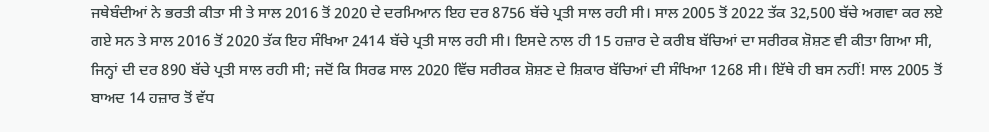ਜਥੇਬੰਦੀਆਂ ਨੇ ਭਰਤੀ ਕੀਤਾ ਸੀ ਤੇ ਸਾਲ 2016 ਤੋਂ 2020 ਦੇ ਦਰਮਿਆਨ ਇਹ ਦਰ 8756 ਬੱਚੇ ਪ੍ਰਤੀ ਸਾਲ ਰਹੀ ਸੀ। ਸਾਲ 2005 ਤੋਂ 2022 ਤੱਕ 32,500 ਬੱਚੇ ਅਗਵਾ ਕਰ ਲਏ ਗਏ ਸਨ ਤੇ ਸਾਲ 2016 ਤੋਂ 2020 ਤੱਕ ਇਹ ਸੰਖਿਆ 2414 ਬੱਚੇ ਪ੍ਰਤੀ ਸਾਲ ਰਹੀ ਸੀ। ਇਸਦੇ ਨਾਲ ਹੀ 15 ਹਜ਼ਾਰ ਦੇ ਕਰੀਬ ਬੱਚਿਆਂ ਦਾ ਸਰੀਰਕ ਸ਼ੋਸ਼ਣ ਵੀ ਕੀਤਾ ਗਿਆ ਸੀ, ਜਿਨ੍ਹਾਂ ਦੀ ਦਰ 890 ਬੱਚੇ ਪ੍ਰਤੀ ਸਾਲ ਰਹੀ ਸੀ; ਜਦੋਂ ਕਿ ਸਿਰਫ ਸਾਲ 2020 ਵਿੱਚ ਸਰੀਰਕ ਸ਼ੋਸ਼ਣ ਦੇ ਸ਼ਿਕਾਰ ਬੱਚਿਆਂ ਦੀ ਸੰਖਿਆ 1268 ਸੀ। ਇੱਥੇ ਹੀ ਬਸ ਨਹੀਂ! ਸਾਲ 2005 ਤੋਂ ਬਾਅਦ 14 ਹਜ਼ਾਰ ਤੋਂ ਵੱਧ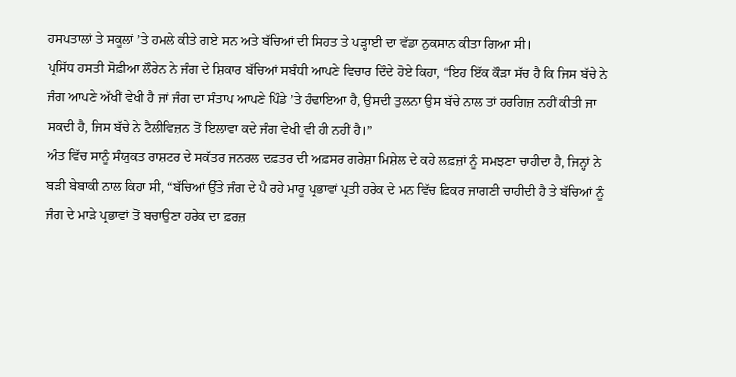ਹਸਪਤਾਲਾਂ ਤੇ ਸਕੂਲਾਂ ’ਤੇ ਹਮਲੇ ਕੀਤੇ ਗਏ ਸਨ ਅਤੇ ਬੱਚਿਆਂ ਦੀ ਸਿਹਤ ਤੇ ਪੜ੍ਹਾਈ ਦਾ ਵੱਡਾ ਨੁਕਸਾਨ ਕੀਤਾ ਗਿਆ ਸੀ।
ਪ੍ਰਸਿੱਧ ਹਸਤੀ ਸੋਫ਼ੀਆ ਲੌਰੇਨ ਨੇ ਜੰਗ ਦੇ ਸ਼ਿਕਾਰ ਬੱਚਿਆਂ ਸਬੰਧੀ ਆਪਣੇ ਵਿਚਾਰ ਦਿੰਦੇ ਹੋਏ ਕਿਹਾ, “ਇਹ ਇੱਕ ਕੌੜਾ ਸੱਚ ਹੈ ਕਿ ਜਿਸ ਬੱਚੇ ਨੇ ਜੰਗ ਆਪਣੇ ਅੱਖੀਂ ਵੇਖੀ ਹੈ ਜਾਂ ਜੰਗ ਦਾ ਸੰਤਾਪ ਆਪਣੇ ਪਿੰਡੇ ’ਤੇ ਹੰਢਾਇਆ ਹੈ, ਉਸਦੀ ਤੁਲਨਾ ਉਸ ਬੱਚੇ ਨਾਲ ਤਾਂ ਹਰਗਿਜ਼ ਨਹੀਂ ਕੀਤੀ ਜਾ ਸਕਦੀ ਹੈ, ਜਿਸ ਬੱਚੇ ਨੇ ਟੈਲੀਵਿਜ਼ਨ ਤੋਂ ਇਲਾਵਾ ਕਦੇ ਜੰਗ ਵੇਖੀ ਵੀ ਹੀ ਨਹੀਂ ਹੈ।”
ਅੰਤ ਵਿੱਚ ਸਾਨੂੰ ਸੰਯੁਕਤ ਰਾਸ਼ਟਰ ਦੇ ਸਕੱਤਰ ਜਨਰਲ ਦਫ਼ਤਰ ਦੀ ਅਫ਼ਸਰ ਗਰੇਸ਼ਾ ਮਿਸ਼ੇਲ ਦੇ ਕਹੇ ਲਫ਼ਜ਼ਾਂ ਨੂੰ ਸਮਝਣਾ ਚਾਹੀਦਾ ਹੈ, ਜਿਨ੍ਹਾਂ ਨੇ ਬੜੀ ਬੇਬਾਕੀ ਨਾਲ ਕਿਹਾ ਸੀ, “ਬੱਚਿਆਂ ਉੱਤੇ ਜੰਗ ਦੇ ਪੈ ਰਹੇ ਮਾਰੂ ਪ੍ਰਭਾਵਾਂ ਪ੍ਰਤੀ ਹਰੇਕ ਦੇ ਮਨ ਵਿੱਚ ਫ਼ਿਕਰ ਜਾਗਣੀ ਚਾਹੀਦੀ ਹੈ ਤੇ ਬੱਚਿਆਂ ਨੂੰ ਜੰਗ ਦੇ ਮਾੜੇ ਪ੍ਰਭਾਵਾਂ ਤੋਂ ਬਚਾਉਣਾ ਹਰੇਕ ਦਾ ਫ਼ਰਜ਼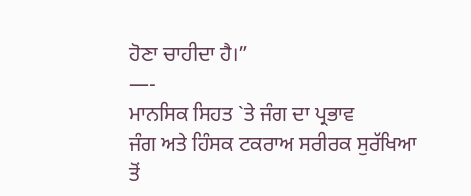ਹੋਣਾ ਚਾਹੀਦਾ ਹੈ।”
—-
ਮਾਨਸਿਕ ਸਿਹਤ `ਤੇ ਜੰਗ ਦਾ ਪ੍ਰਭਾਵ
ਜੰਗ ਅਤੇ ਹਿੰਸਕ ਟਕਰਾਅ ਸਰੀਰਕ ਸੁਰੱਖਿਆ ਤੋਂ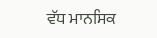ਵੱਧ ਮਾਨਸਿਕ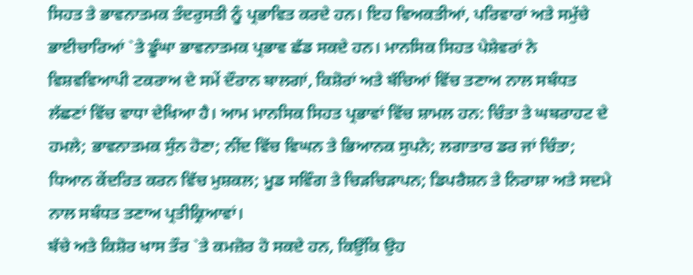ਸਿਹਤ ਤੇ ਭਾਵਨਾਤਮਕ ਤੰਦਰੁਸਤੀ ਨੂੰ ਪ੍ਰਭਾਵਿਤ ਕਰਦੇ ਹਨ। ਇਹ ਵਿਅਕਤੀਆਂ, ਪਰਿਵਾਰਾਂ ਅਤੇ ਸਮੁੱਚੇ ਭਾਈਚਾਰਿਆਂ `ਤੇ ਡੂੰਘਾ ਭਾਵਨਾਤਮਕ ਪ੍ਰਭਾਵ ਛੱਡ ਸਕਦੇ ਹਨ। ਮਾਨਸਿਕ ਸਿਹਤ ਪੇਸ਼ੇਵਰਾਂ ਨੇ ਵਿਸ਼ਵਵਿਆਪੀ ਟਕਰਾਅ ਦੇ ਸਮੇਂ ਦੌਰਾਨ ਬਾਲਗਾਂ, ਕਿਸ਼ੋਰਾਂ ਅਤੇ ਬੱਚਿਆਂ ਵਿੱਚ ਤਣਾਅ ਨਾਲ ਸਬੰਧਤ ਲੱਛਣਾਂ ਵਿੱਚ ਵਾਧਾ ਦੇਖਿਆ ਹੈ। ਆਮ ਮਾਨਸਿਕ ਸਿਹਤ ਪ੍ਰਭਾਵਾਂ ਵਿੱਚ ਸ਼ਾਮਲ ਹਨ: ਚਿੰਤਾ ਤੇ ਘਬਰਾਹਟ ਦੇ ਹਮਲੇ; ਭਾਵਨਾਤਮਕ ਸੁੰਨ ਹੋਣਾ; ਨੀਂਦ ਵਿੱਚ ਵਿਘਨ ਤੇ ਭਿਆਨਕ ਸੁਪਨੇ; ਲਗਾਤਾਰ ਡਰ ਜਾਂ ਚਿੰਤਾ; ਧਿਆਨ ਕੇਂਦਰਿਤ ਕਰਨ ਵਿੱਚ ਮੁਸ਼ਕਲ; ਮੂਡ ਸਵਿੰਗ ਤੇ ਚਿੜਚਿੜਾਪਨ; ਡਿਪਰੈਸ਼ਨ ਤੇ ਨਿਰਾਸ਼ਾ ਅਤੇ ਸਦਮੇ ਨਾਲ ਸਬੰਧਤ ਤਣਾਅ ਪ੍ਰਤੀਕ੍ਰਿਆਵਾਂ।
ਬੱਚੇ ਅਤੇ ਕਿਸ਼ੋਰ ਖਾਸ ਤੌਰ `ਤੇ ਕਮਜ਼ੋਰ ਹੋ ਸਕਦੇ ਹਨ, ਕਿਉਂਕਿ ਉਹ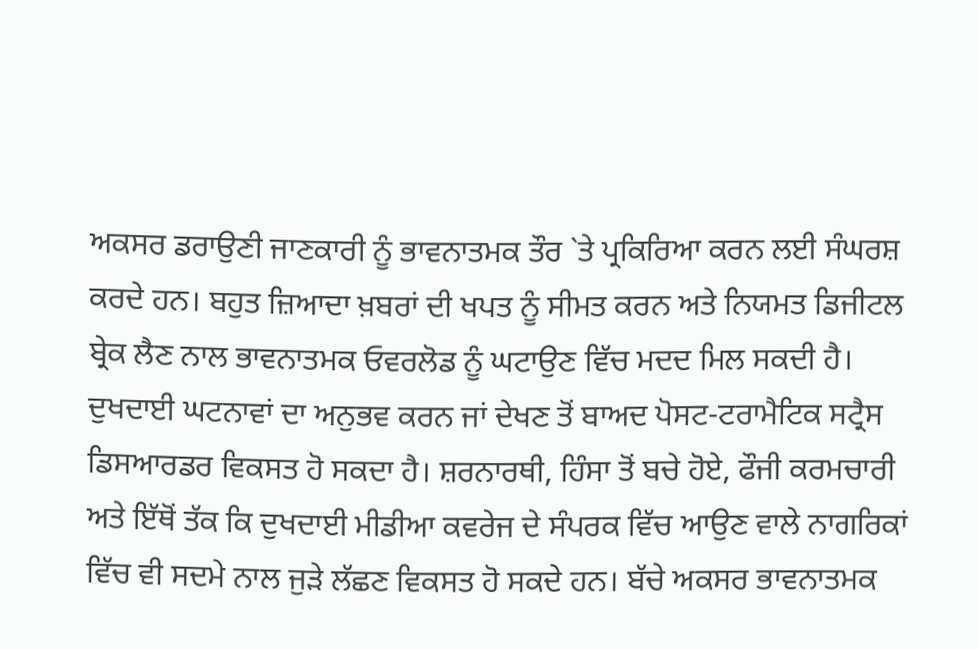ਅਕਸਰ ਡਰਾਉਣੀ ਜਾਣਕਾਰੀ ਨੂੰ ਭਾਵਨਾਤਮਕ ਤੌਰ `ਤੇ ਪ੍ਰਕਿਰਿਆ ਕਰਨ ਲਈ ਸੰਘਰਸ਼ ਕਰਦੇ ਹਨ। ਬਹੁਤ ਜ਼ਿਆਦਾ ਖ਼ਬਰਾਂ ਦੀ ਖਪਤ ਨੂੰ ਸੀਮਤ ਕਰਨ ਅਤੇ ਨਿਯਮਤ ਡਿਜੀਟਲ ਬ੍ਰੇਕ ਲੈਣ ਨਾਲ ਭਾਵਨਾਤਮਕ ਓਵਰਲੋਡ ਨੂੰ ਘਟਾਉਣ ਵਿੱਚ ਮਦਦ ਮਿਲ ਸਕਦੀ ਹੈ। ਦੁਖਦਾਈ ਘਟਨਾਵਾਂ ਦਾ ਅਨੁਭਵ ਕਰਨ ਜਾਂ ਦੇਖਣ ਤੋਂ ਬਾਅਦ ਪੋਸਟ-ਟਰਾਮੈਟਿਕ ਸਟ੍ਰੈਸ ਡਿਸਆਰਡਰ ਵਿਕਸਤ ਹੋ ਸਕਦਾ ਹੈ। ਸ਼ਰਨਾਰਥੀ, ਹਿੰਸਾ ਤੋਂ ਬਚੇ ਹੋਏ, ਫੌਜੀ ਕਰਮਚਾਰੀ ਅਤੇ ਇੱਥੋਂ ਤੱਕ ਕਿ ਦੁਖਦਾਈ ਮੀਡੀਆ ਕਵਰੇਜ ਦੇ ਸੰਪਰਕ ਵਿੱਚ ਆਉਣ ਵਾਲੇ ਨਾਗਰਿਕਾਂ ਵਿੱਚ ਵੀ ਸਦਮੇ ਨਾਲ ਜੁੜੇ ਲੱਛਣ ਵਿਕਸਤ ਹੋ ਸਕਦੇ ਹਨ। ਬੱਚੇ ਅਕਸਰ ਭਾਵਨਾਤਮਕ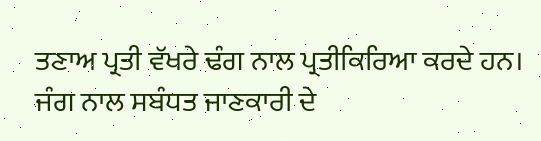ਤਣਾਅ ਪ੍ਰਤੀ ਵੱਖਰੇ ਢੰਗ ਨਾਲ ਪ੍ਰਤੀਕਿਰਿਆ ਕਰਦੇ ਹਨ। ਜੰਗ ਨਾਲ ਸਬੰਧਤ ਜਾਣਕਾਰੀ ਦੇ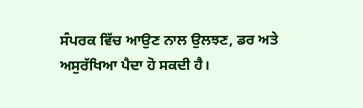ਸੰਪਰਕ ਵਿੱਚ ਆਉਣ ਨਾਲ ਉਲਝਣ, ਡਰ ਅਤੇ ਅਸੁਰੱਖਿਆ ਪੈਦਾ ਹੋ ਸਕਦੀ ਹੈ।